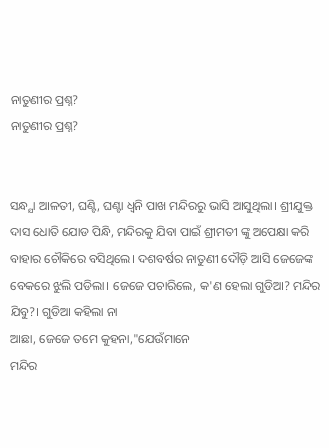ନାତୁଣୀର ପ୍ରଶ୍ନ?
ନାତୁଣୀର ପ୍ରଶ୍ନ?


ସନ୍ଧ୍ଯା ଆଳତୀ, ଘଣ୍ଟି, ଘଣ୍ଟା ଧ୍ବନି ପାଖ ମନ୍ଦିରରୁ ଭାସି ଆସୁଥିଲା। ଶ୍ରୀଯୁକ୍ତ ଦାସ ଧୋତି ଯୋଡ ପିନ୍ଧି, ମନ୍ଦିରକୁ ଯିବା ପାଇଁ ଶ୍ରୀମତୀ ଙ୍କୁ ଅପେକ୍ଷା କରି ବାହାର ଚୌକିରେ ବସିଥିଲେ। ଦଶବର୍ଷର ନାତୁଣୀ ଦୌଡ଼ି ଆସି ଜେଜେଙ୍କ ବେକରେ ଝୁଲି ପଡିଲା। ଜେଜେ ପଚାରିଲେ, କ'ଣ ହେଲା ଗୁଡିଆ? ମନ୍ଦିର ଯିବୁ?। ଗୁଡିଆ କହିଲା ନା
ଆଛା, ଜେଜେ ତମେ କୁହନା,"ଯେଉଁମାନେ
ମନ୍ଦିର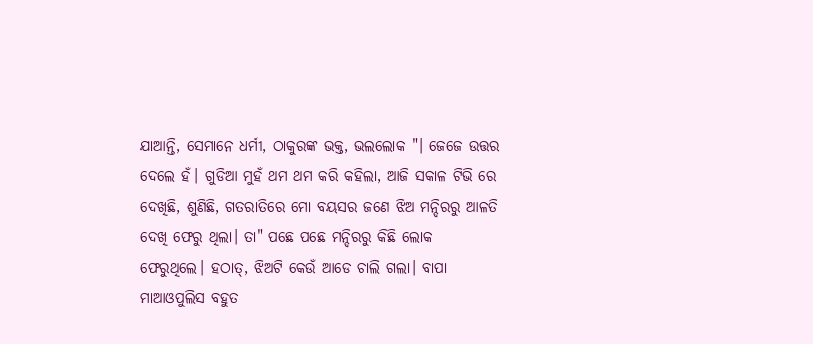ଯାଆନ୍ତି, ସେମାନେ ଧର୍ମୀ, ଠାକୁରଙ୍କ ଭକ୍ତ, ଭଲଲୋକ "। ଜେଜେ ଉତ୍ତର ଦେଲେ ହଁ। ଗୁଡିଆ ମୁହଁ ଥମ ଥମ କରି କହିଲା, ଆଜି ସକାଳ ଟିଭି ରେ ଦେଖିଛି, ଶୁଣିଛି, ଗତରାତିରେ ମୋ ବୟସର ଜଣେ ଝିଅ ମନ୍ଦିରରୁ ଆଳତି ଦେଖି ଫେରୁ ଥିଲା। ତା" ପଛେ ପଛେ ମନ୍ଦିରରୁ କିଛି ଲୋକ ଫେରୁଥିଲେ। ହଠାତ୍, ଝିଅଟି କେଉଁ ଆଡେ ଚାଲି ଗଲା। ବାପା ମାଆଓପୁଲିସ ବହୁତ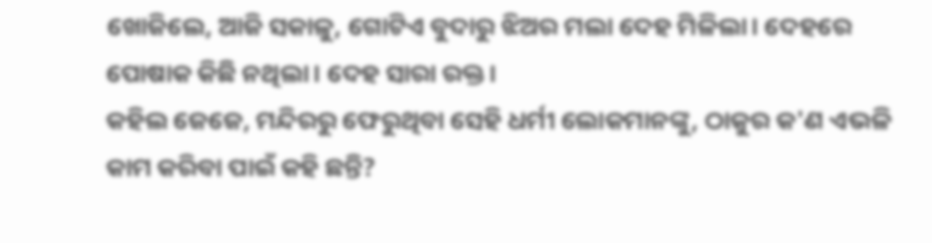ଖୋଜିଲେ, ଆଜି ସକାଳୁ, ଗୋଟିଏ ବୁଦାରୁ ଝିଅର ମଲା ଦେହ ମିଳିଲା। ଦେହରେ ପୋଷାକ କିଛି ନଥିଲା। ଦେହ ସାରା ରକ୍ତ।
କହିଲ ଜେଜେ, ମନ୍ଦିରରୁ ଫେରୁଥିବା ସେହି ଧର୍ମୀ ଲୋକମାନଙ୍କୁ, ଠାକୁର କ'ଣ ଏଭଳି କାମ କରିବା ପାଇଁ କହି ଛନ୍ତି?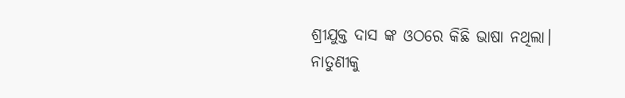ଶ୍ରୀଯୁକ୍ତ ଦାସ ଙ୍କ ଓଠରେ କିଛି ଭାଷା ନଥିଲା।
ନାତୁଣୀକୁ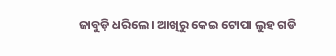ଜାବୁଡ଼ି ଧରିଲେ। ଆଖିରୁ କେଇ ଟୋପା ଲୁହ ଗଡି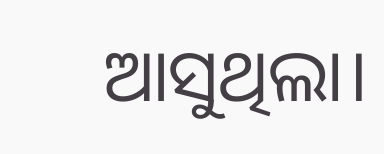ଆସୁଥିଲା।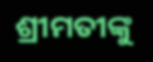ଶ୍ରୀମତୀଙ୍କୁ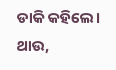ଡାକି କହିଲେ। ଥାଉ,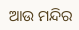ଆଉ ମନ୍ଦିର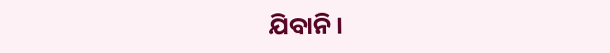ଯିବାନି।